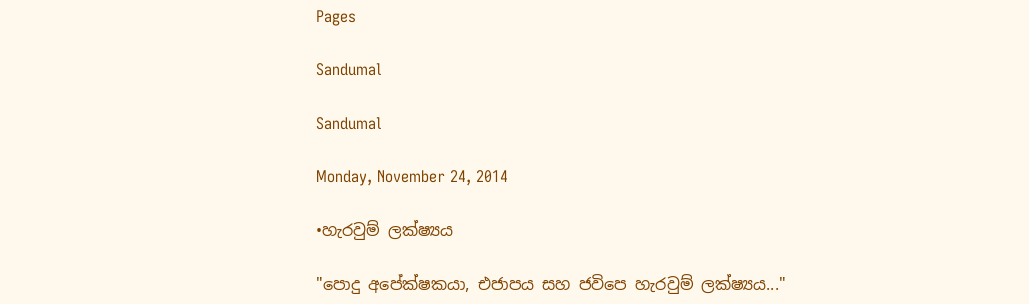Pages

Sandumal

Sandumal

Monday, November 24, 2014

•හැරවුම් ලක්ෂ්‍යය

"පොදු අපේක්ෂකයා, එජාපය සහ ජවිපෙ හැරවුම් ලක්ෂ්‍යය..."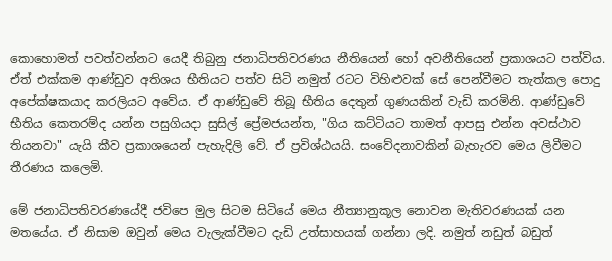කොහොමත් පවත්වන්නට යෙදී තිබුනු ජනාධිපතිවරණය නීතියෙන් හෝ අවනීතියෙන් ප්‍රකාශයට පත්විය. ඒත් එක්කම ආණ්ඩුව අතිශය භීතියට පත්ව සිටි නමුත් රටට විහිළුවක් සේ පෙන්වීමට තැත්කල පොදු අපේක්ෂකයාද කරලියට අවේය. ඒ ආණ්ඩුවේ තිබූ භීතිය දෙතුන් ගුණයකින් වැඩි කරමිනි. ආණ්ඩුවේ භීතිය කෙතරම්ද යන්න පසුගියදා සුසිල් ප්‍රේමජයන්ත, "ගිය කට්ටියට තාමත් ආපසු එන්න අවස්ථාව තියනවා" යැයි කීව ප්‍රකාශයෙන් පැහැදිලි වේ. ඒ ප්‍රවිශ්ඨයයි. සංවේදනාවකින් බැහැරව මෙය ලිවීමට තීරණය කලෙමි.

මේ ජනාධිපතිවරණයේදී ජවිපෙ මුල සිටම සිටියේ මෙය නීත්‍යානුකූල නොවන මැතිවරණයක් යන මතයේය. ඒ නිසාම ඔවුන් මෙය වැලැක්වීමට දැඩි උත්සාහයක් ගන්නා ලදි. නමුත් නඩුත් බඩුත්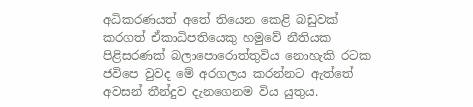අධිකරණයත් අතේ තියෙන කෙළි බඩුවක් කරගත් ඒකාධිපතියෙකු හමුවේ නීතියක පිළිසරණක් බලාපොරොත්තුවිය නොහැකි රටක ජවිපෙ වුවද මේ අරගලය කරන්නට ඇත්තේ අවසන් තීන්දුව දැනගෙනම විය යුතුය.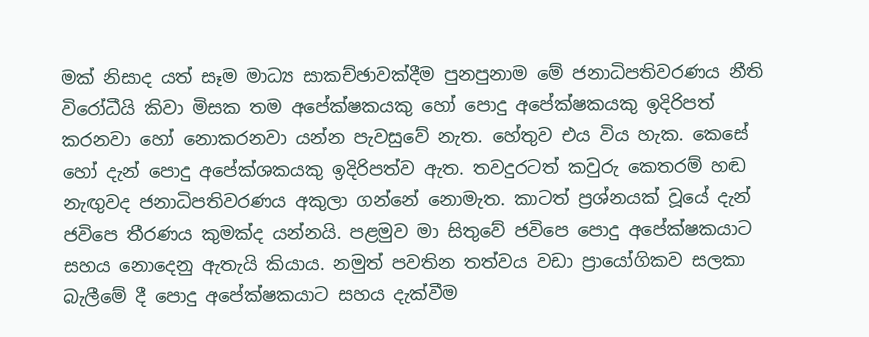මක් නිසාද යත් සෑම මාධ්‍ය සාකච්ඡාවක්දීම පුනපුනාම මේ ජනාධිපතිවරණය නීති විරෝධීයි කිවා මිසක තම අපේක්ෂකයකු හෝ පොදු අපේක්ෂකයකු ඉදිරිපත් කරනවා හෝ නොකරනවා යන්න පැවසුවේ නැත. හේතුව එය විය හැක. කෙසේ හෝ දැන් පොදු අපේක්ශකයකු ඉදිරිපත්ව ඇත. තවදුරටත් කවුරු කෙතරම් හඬ නැඟුවද ජනාධිපතිවරණය අකුලා ගන්නේ නොමැත. කාටත් ප්‍රශ්නයක් වූයේ දැන් ජවිපෙ තීරණය කුමක්ද යන්නයි. පළමුව මා සිතුවේ ජවිපෙ පොදු අපේක්ෂකයාට සහය නොදෙනු ඇතැයි කියාය. නමුත් පවතින තත්වය වඩා ප්‍රායෝගිකව සලකා බැලීමේ දී පොදු අපේක්ෂකයාට සහය දැක්වීම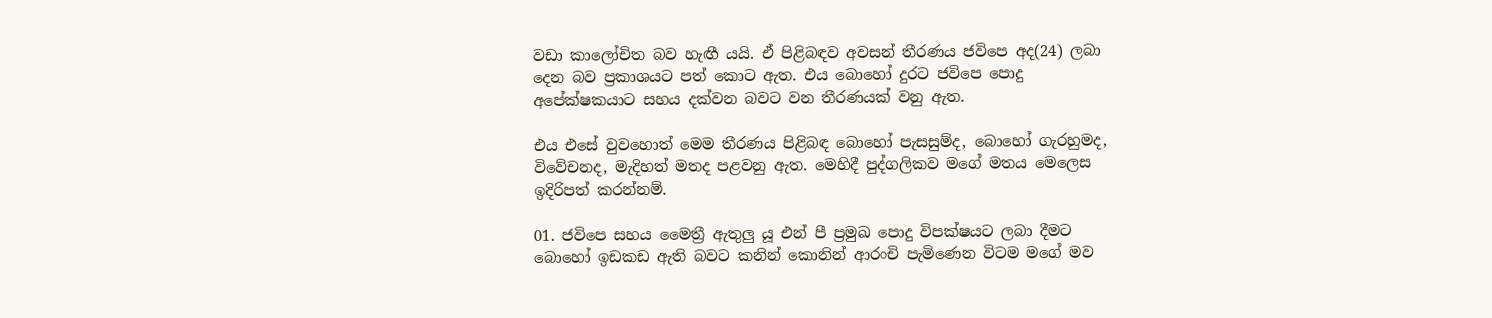වඩා කාලෝචිත බව හැඟී යයි. ඒ පිළිබඳව අවසන් තීරණය ජවිපෙ අද(24) ලබා දෙන බව ප්‍රකාශයට පත් කොට ඇත. එය බොහෝ දුරට ජවිපෙ පොදු අපේක්ෂකයාට සහය දක්වන බවට වන තීරණයක් වනු ඇත.

එය එසේ වුවහොත් මෙම තීරණය පිළිබඳ බොහෝ පැසසුම්ද, බොහෝ ගැරහුමද, විවේචනද, මැදිහත් මතද පළවනු ඇත. මෙහිදී පුද්ගලිකව මගේ මතය මෙලෙස ඉදිරිපත් කරන්නම්.

01. ජවිපෙ සහය මෛත්‍රී ඇතුලු යූ එන් පී ප්‍රමුඛ පොදු විපක්ෂයට ලබා දීමට බොහෝ ඉඩකඩ ඇති බවට කනින් කොනින් ආරංචි පැමිණෙන විටම මගේ මව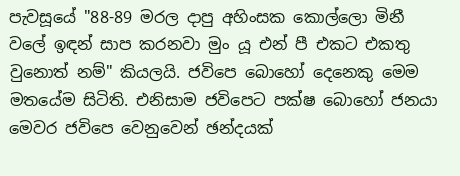පැවසූයේ "88-89 මරල දාපු අහිංසක කොල්ලො මිනී වලේ ඉඳන් සාප කරනවා මුං යූ එන් පී එකට එකතු වුනොත් නම්" කියලයි. ජවිපෙ බොහෝ දෙනෙකු මෙම මතයේම සිටිති. එනිසාම ජවිපෙට පක්ෂ බොහෝ ජනයා මෙවර ජවිපෙ වෙනුවෙන් ඡන්දයක්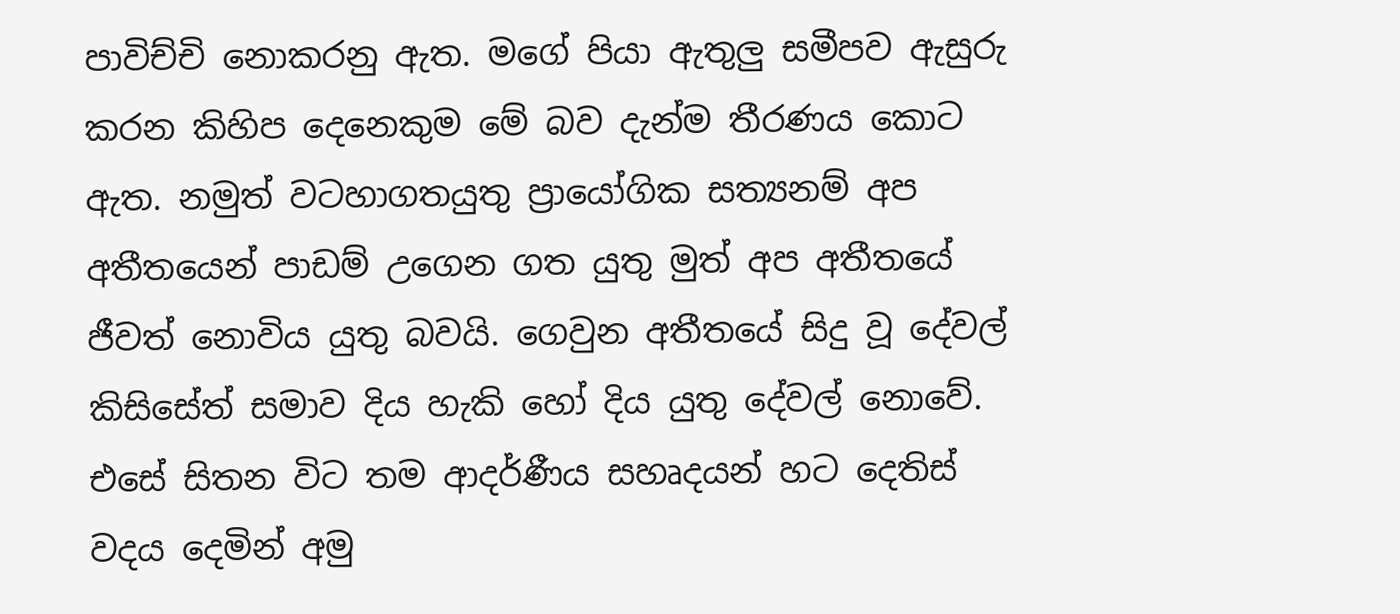පාවිච්චි නොකරනු ඇත. මගේ පියා ඇතුලු සමීපව ඇසුරු කරන කිහිප දෙනෙකුම මේ බව දැන්ම තීරණය කොට ඇත. නමුත් වටහාගතයුතු ප්‍රායෝගික සත්‍යනම් අප අතීතයෙන් පාඩම් උගෙන ගත යුතු මුත් අප අතීතයේ ජීවත් නොවිය යුතු බවයි. ගෙවුන අතීතයේ සිදු වූ දේවල් කිසිසේත් සමාව දිය හැකි හෝ දිය යුතු දේවල් නොවේ. එසේ සිතන විට තම ආදර්ණීය සහෘදයන් හට දෙතිස් වදය දෙමින් අමු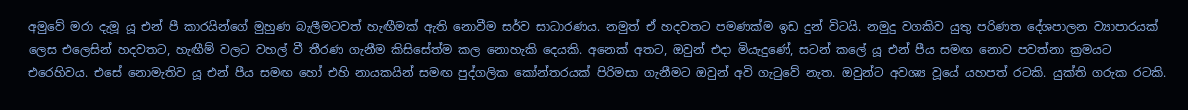අමුවේ මරා දැමූ යූ එන් පී කාරයින්ගේ මුහුණ බැලීමටවත් හැඟීමක් ඇති නොවීම සර්ව සාධාරණය. නමුත් ඒ හදවතට පමණක්ම ඉඩ දුන් විටයි. නමුදු වගකිව යුතු පරිණත දේශපාලන ව්‍යාපාරයක් ලෙස එලෙසින් හදවතට, හැඟීම් වලට වහල් වී තීරණ ගැනීම කිසිසේත්ම කල නොහැකි දෙයකි. අනෙක් අතට, ඔවුන් එදා මියැදුණේ, සටන් කලේ යූ එන් පීය සමඟ නොව පවත්නා ක්‍රමයට එරෙහිවය. එසේ නොමැතිව යූ එන් පීය සමඟ හෝ එහි නායකයින් සමඟ පුද්ගලික කෝන්තරයක් පිරිමසා ගැනීමට ඔවුන් අවි ගැටුවේ නැත. ඔවුන්ට අවශ්‍ය වූයේ යහපත් රටකි. යුක්ති ගරුක රටකි.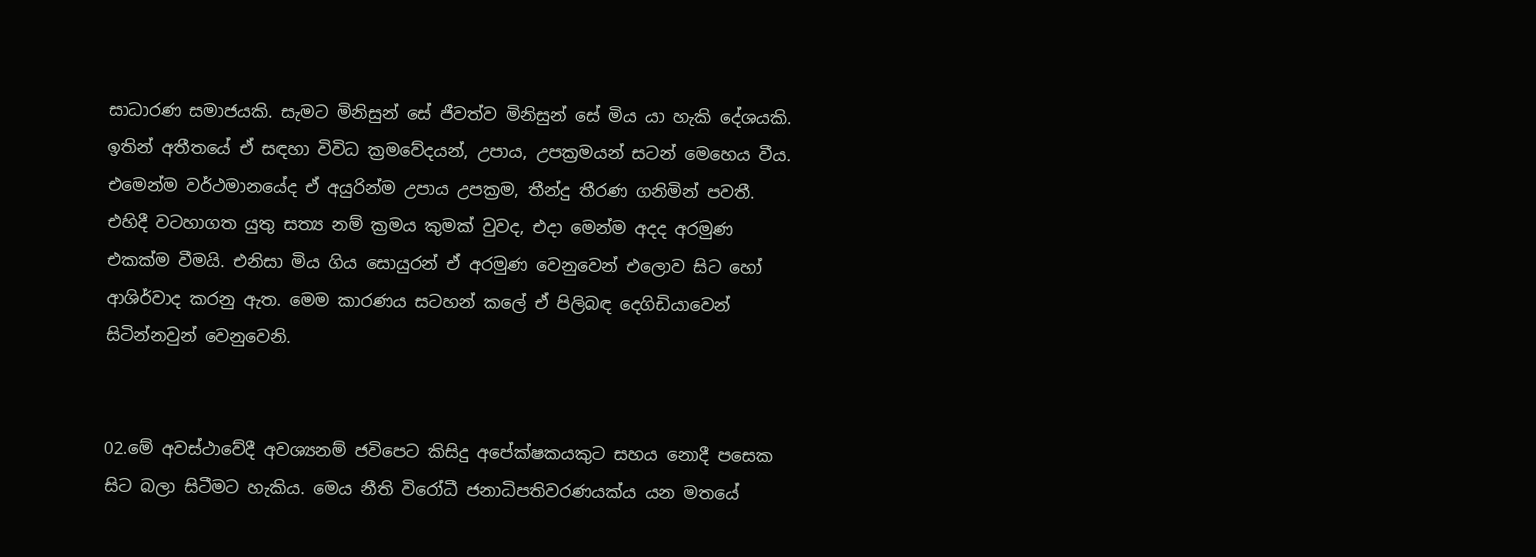සාධාරණ සමාජයකි. සැමට මිනිසුන් සේ ජීවත්ව මිනිසුන් සේ මිය යා හැකි දේශයකි. ඉතින් අතීතයේ ඒ සඳහා විවිධ ක්‍රමවේදයන්, උපාය, උපක්‍රමයන් සටන් මෙහෙය වීය. එමෙන්ම වර්ථමානයේද ඒ අයුරින්ම උපාය උපක්‍රම, තීන්දු තීරණ ගනිමින් පවතී. එහිදී වටහාගත යුතු සත්‍ය නම් ක්‍රමය කුමක් වුවද, එදා මෙන්ම අදද අරමුණ එකක්ම වීමයි. එනිසා මිය ගිය සොයුරන් ඒ අරමුණ වෙනුවෙන් එලොව සිට හෝ ආශිර්වාද කරනු ඇත. මෙම කාරණය සටහන් කලේ ඒ පිලිබඳ දෙගිඩියාවෙන් සිටින්නවුන් වෙනුවෙනි.


02.මේ අවස්ථාවේදී අවශ්‍යනම් ජවිපෙට කිසිදු අපේක්ෂකයකුට සහය නොදී පසෙක සිට බලා සිටීමට හැකිය. මෙය නීති විරෝධී ජනාධිපතිවරණයක්ය යන මතයේ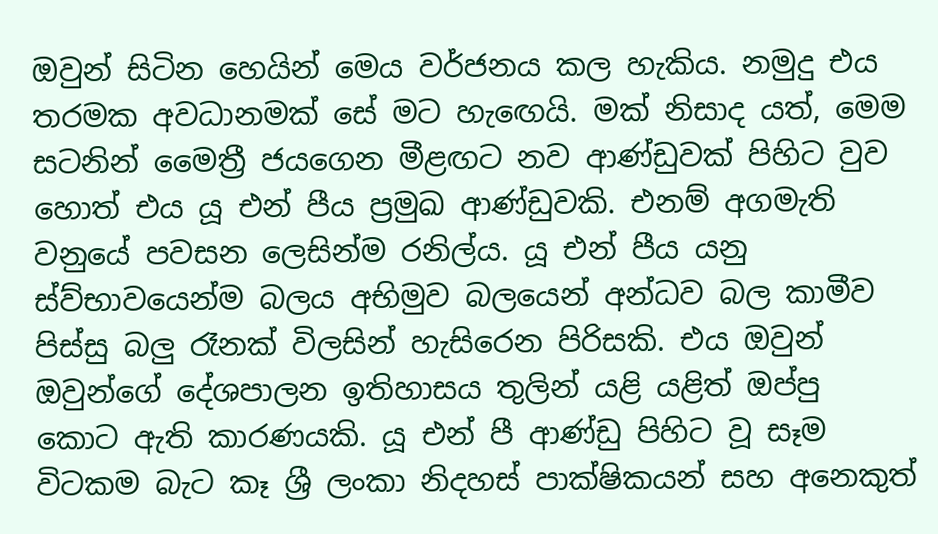ඔවුන් සිටින හෙයින් මෙය වර්ජනය කල හැකිය. නමුදු එය තරමක අවධානමක් සේ මට හැඟෙයි. මක් නිසාද යත්, මෙම සටනින් මෛත්‍රී ජයගෙන මීළඟට නව ආණ්ඩුවක් පිහිට වුව හොත් එය යූ එන් පීය ප්‍රමුඛ ආණ්ඩුවකි. එනම් අගමැති වනුයේ පවසන ලෙසින්ම රනිල්ය. යූ එන් පීය යනු ස්ව්භාවයෙන්ම බලය අභිමුව බලයෙන් අන්ධව බල කාමීව පිස්සු බලු රෑනක් විලසින් හැසිරෙන පිරිසකි. එය ඔවුන් ඔවුන්ගේ දේශපාලන ඉතිහාසය තුලින් යළි යළිත් ඔප්පු කොට ඇති කාරණයකි. යූ එන් පී ආණ්ඩු පිහිට වූ සෑම විටකම බැට කෑ ශ්‍රී ලංකා නිදහස් පාක්ෂිකයන් සහ අනෙකුත්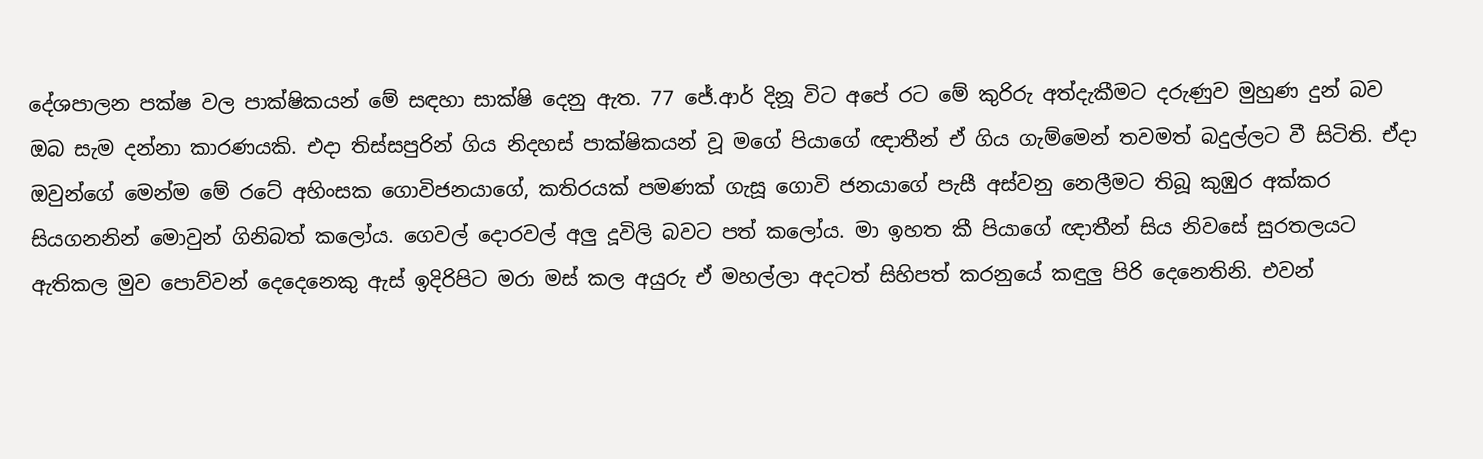දේශපාලන පක්ෂ වල පාක්ෂිකයන් මේ සඳහා සාක්ෂි දෙනු ඇත. 77 ජේ.ආර් දිනූ විට අපේ රට මේ කුරිරු අත්දැකීමට දරුණුව මුහුණ දුන් බව ඔබ සැම දන්නා කාරණයකි. එදා තිස්සපුරින් ගිය නිදහස් පාක්ෂිකයන් වූ මගේ පියාගේ ඥාතීන් ඒ ගිය ගැම්මෙන් තවමත් බදුල්ලට වී සිටිති. ඒදා ඔවුන්ගේ මෙන්ම මේ රටේ අහිංසක ගොවිජනයාගේ, කතිරයක් පමණක් ගැසූ ගොවි ජනයාගේ පැසී අස්වනු නෙලීමට තිබූ කුඹුර අක්කර සියගනනින් මොවුන් ගිනිබත් කලෝය. ගෙවල් දොරවල් අලු දූවිලි බවට පත් කලෝය. මා ඉහත කී පියාගේ ඥාතීන් සිය නිවසේ සුරතලයට ඇතිකල මුව පොව්වන් දෙදෙනෙකු ඇස් ඉදිරිපිට මරා මස් කල අයුරු ඒ මහල්ලා අදටත් සිහිපත් කරනුයේ කඳුලු පිරි දෙනෙතිනි. එවන්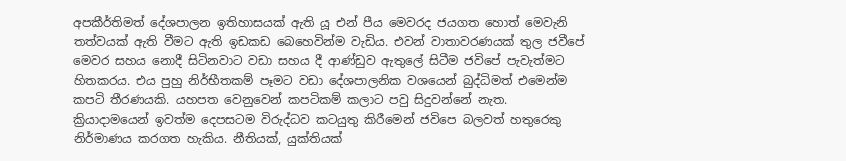අපකීර්තිමත් දේශපාලන ඉතිහාසයක් ඇති යූ එන් පීය මෙවරද ජයගත හොත් මෙවැනි තත්වයක් ඇති වීමට ඇති ඉඩකඩ බෙහෙවින්ම වැඩිය. එවන් වාතාවරණයක් තුල ජවීපේ මෙවර සහය නොදී සිටිනවාට වඩා සහය දී ආණ්ඩුව ඇතුලේ සිටීම ජවිපේ පැවැත්මට හිතකරය. එය පුහු නිර්භීතකම් පෑමට වඩා දේශපාලනික වශයෙන් බුද්ධිමත් එමෙන්ම කපටි තීරණයකි. යහපත වෙනුවෙන් කපටිකම් කලාට පවු සිදුවන්නේ නැත. ක්‍රියාදාමයෙන් ඉවත්ම දෙපසටම විරුද්ධව කටයුතු කිරීමෙන් ජවිපෙ බලවත් හතුරෙකු නිර්මාණය කරගත හැකිය. නීතියක්, යුක්තියක්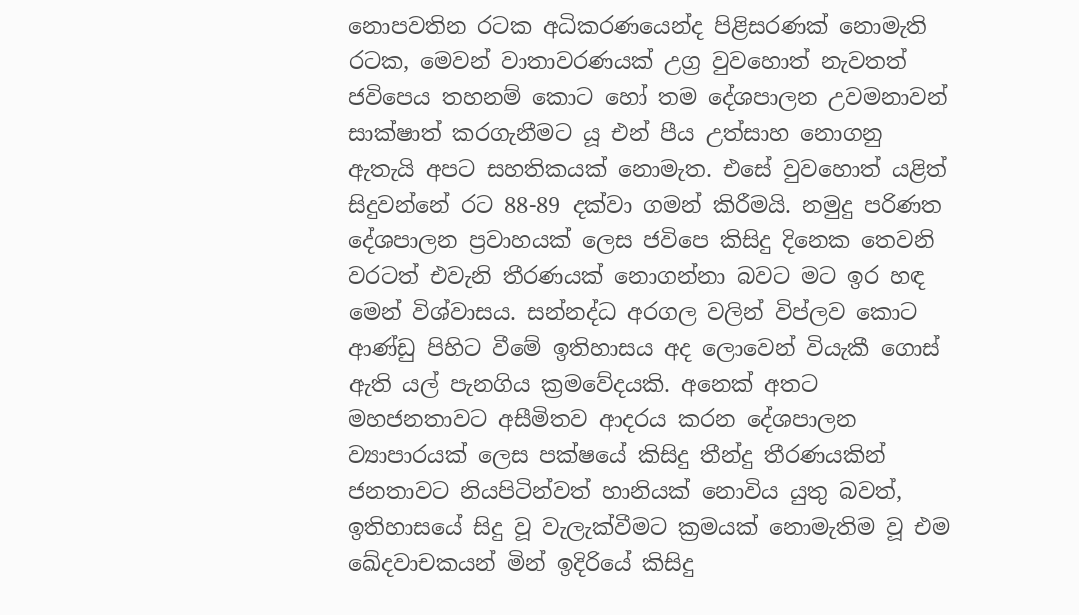නොපවතින රටක අධිකරණයෙන්ද පිළිසරණක් නොමැති රටක, මෙවන් වාතාවරණයක් උග්‍ර වුවහොත් නැවතත් ජවිපෙය තහනම් කොට හෝ තම දේශපාලන උවමනාවන් සාක්ෂාත් කරගැනීමට යූ එන් පීය උත්සාහ නොගනු ඇතැයි අපට සහතිකයක් නොමැත. එසේ වුවහොත් යළිත් සිදුවන්නේ රට 88-89 දක්වා ගමන් කිරීමයි. නමුදු පරිණත දේශපාලන ප්‍රවාහයක් ලෙස ජවිපෙ කිසිදු දිනෙක තෙවනි වරටත් එවැනි තීරණයක් නොගන්නා බවට මට ඉර හඳ මෙන් විශ්වාසය. සන්නද්ධ අරගල වලින් විප්ලව කොට ආණ්ඩු පිහිට වීමේ ඉතිහාසය අද ලොවෙන් වියැකී ගොස් ඇති යල් පැනගිය ක්‍රමවේදයකි. අනෙක් අතට මහජනතාවට අසීමිතව ආදරය කරන දේශපාලන ව්‍යාපාරයක් ලෙස පක්ෂයේ කිසිදු තීන්දු තීරණයකින් ජනතාවට නියපිටින්වත් හානියක් නොවිය යුතු බවත්, ඉතිහාසයේ සිදු වූ වැලැක්වීමට ක්‍රමයක් නොමැතිම වූ එම ඛේදවාචකයන් මින් ඉදිරියේ කිසිදු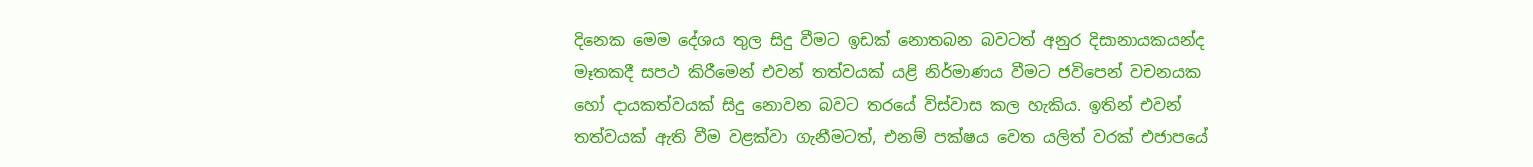දිනෙක මෙම දේශය තුල සිදු වීමට ඉඩක් නොතබන බවටත් අනුර දිසානායකයන්ද මෑතකදී සපථ කිරීමෙන් එවන් තත්වයක් යළි නිර්මාණය වීමට ජවිපෙන් වචනයක හෝ දායකත්වයක් සිදු නොවන බවට තරයේ විස්වාස කල හැකිය. ඉතින් එවන් තත්වයක් ඇති වීම වළක්වා ගැනීමටත්, එනම් පක්ෂය වෙත යලිත් වරක් එජාපයේ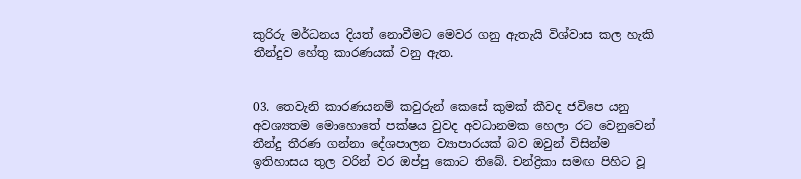කුරිරු මර්ධනය දියත් නොවීමට මෙවර ගනු ඇතැයි විශ්වාස කල හැකි තීන්දුව හේතු කාරණයක් වනු ඇත.


03. තෙවැනි කාරණයනම් කවුරුන් කෙසේ කුමක් කීවද ජවිපෙ යනු අවශ්‍යතම මොහොතේ පක්ෂය වුවද අවධානමක හෙලා රට වෙනුවෙන් තීන්දු තීරණ ගන්නා දේශපාලන ව්‍යාපාරයක් බව ඔවුන් විසින්ම ඉතිහාසය තුල වරින් වර ඔප්පු කොට තිබේ. චන්ද්‍රිකා සමඟ පිහිට වූ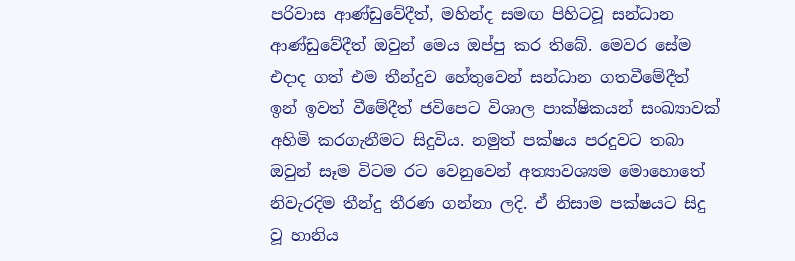පරිවාස ආණ්ඩුවේදීත්, මහින්ද සමඟ පිහිටවූ සන්ධාන ආණ්ඩුවේදීත් ඔවුන් මෙය ඔප්පු කර තිබේ. මෙවර සේම එදාද ගත් එම තීන්දුව හේතුවෙන් සන්ධාන ගතවීමේදීත් ඉන් ඉවත් වීමේදීත් ජවිපෙට විශාල පාක්ෂිකයන් සංඛ්‍යාවක් අහිමි කරගැනීමට සිදුවිය. නමුත් පක්ෂය පරදුවට තබා ඔවුන් සෑම විටම රට වෙනුවෙන් අත්‍යාවශ්‍යම මොහොතේ නිවැරදිම තීන්දු තීරණ ගන්නා ලදි. ඒ නිසාම පක්ෂයට සිදු වූ හානිය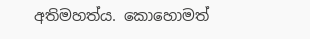අතිමහත්ය. කොහොමත්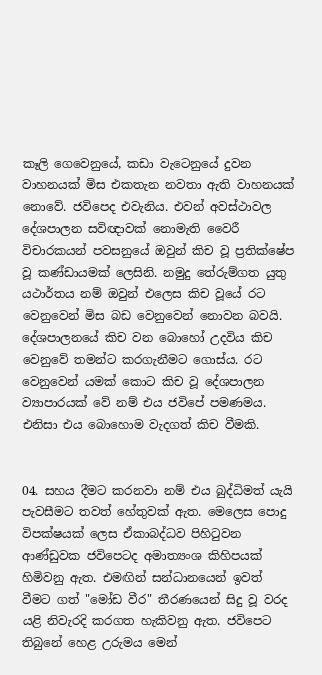කෑලි ගෙවෙනුයේ, කඩා වැටෙනුයේ දුවන වාහනයක් මිස එකතැන නවතා ඇති වාහනයක් නොවේ. ජවිපෙද එවැනිය. එවන් අවස්ථාවල දේශපාලන සවිඥාවක් නොමැති වෛරී විචාරකයන් පවසනුයේ ඔවුන් කිච වූ ප්‍රතික්ෂේප වූ කණ්ඩායමක් ලෙසිනි. නමුදු තේරුම්ගත යුතු යථාර්තය නම් ඔවුන් එලෙස කිච වූයේ රට වෙනුවෙන් මිස බඩ වෙනුවෙන් නොවන බවයි. දේශපාලනයේ කිච වන බොහෝ උදවිය කිච වෙනුවේ තමන්ට කරගැනීමට ගොස්ය. රට වෙනුවෙන් යමක් කොට කිච වූ දේශපාලන ව්‍යාපාරයක් වේ නම් එය ජවිපේ පමණමය. එනිසා එය බොහොම වැදගත් කිච වීමකි.


04. සහය දීමට කරනවා නම් එය බුද්ධිමත් යැයි පැවසීමට තවත් හේතුවක් ඇත. මෙලෙස පොදු විපක්ෂයක් ලෙස ඒකාබද්ධව පිහිටුවන ආණ්ඩුවක ජවිපෙටද අමාත්‍යංශ කිහිපයක් හිමිවනු ඇත. එමඟින් සන්ධානයෙන් ඉවත් වීමට ගත් "මෝඩ වීර" තීරණයෙන් සිදු වූ වරද යළි නිවැරදි කරගත හැකිවනු ඇත. ජවිපෙට තිබුනේ හෙළ උරුමය මෙන්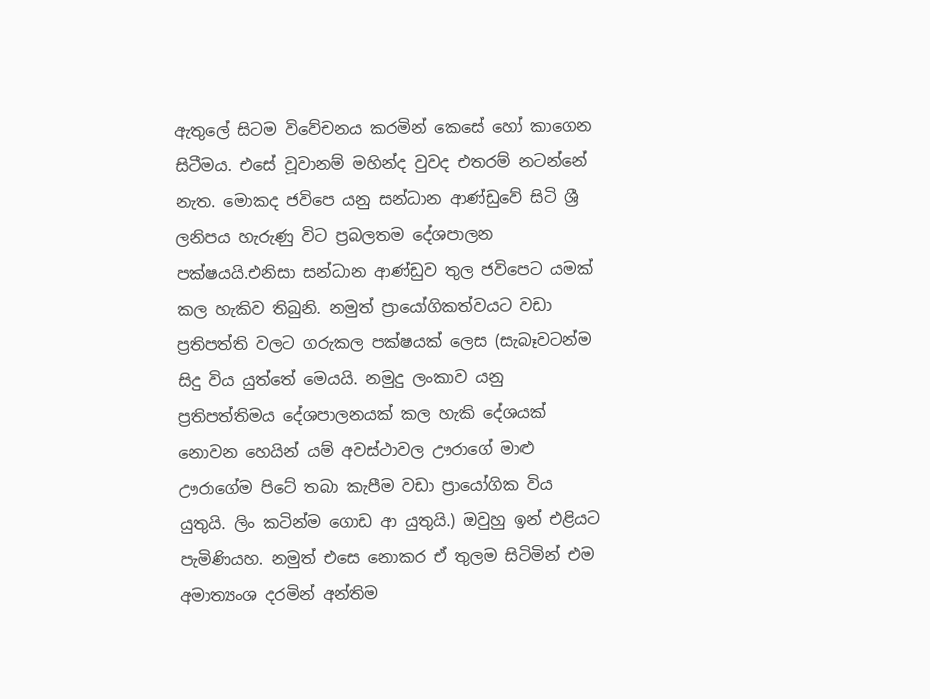ඇතුලේ සිටම විවේචනය කරමින් කෙසේ හෝ කාගෙන සිටීමය. එසේ වූවානම් මහින්ද වුවද එතරම් නටන්නේ නැත. මොකද ජවිපෙ යනු සන්ධාන ආණ්ඩුවේ සිටි ශ්‍රී ලනිපය හැරුණු විට ප්‍රබලතම දේශපාලන පක්ෂයයි.එනිසා සන්ධාන ආණ්ඩුව තුල ජවිපෙට යමක් කල හැකිව තිබුනි. නමුත් ප්‍රායෝගිකත්වයට වඩා ප්‍රතිපත්ති වලට ගරුකල පක්ෂයක් ලෙස (සැබෑවටන්ම සිදු විය යුත්තේ මෙයයි. නමුදු ලංකාව යනු ප්‍රතිපත්තිමය දේශපාලනයක් කල හැකි දේශයක් නොවන හෙයින් යම් අවස්ථාවල ඌරාගේ මාළු ඌරාගේම පිටේ තබා කැපීම වඩා ප්‍රායෝගික විය යුතුයි. ලිං කටින්ම ගොඩ ආ යුතුයි.) ඔවුහු ඉන් එළියට පැමිණියහ. නමුත් එසෙ නොකර ඒ තුලම සිටිමින් එම අමාත්‍යංශ දරමින් අන්තිම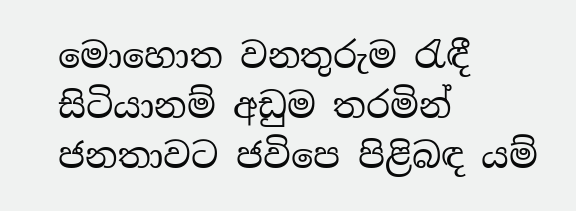මොහොත වනතුරුම රැඳී සිටියානම් අඩුම තරමින් ජනතාවට ජවිපෙ පිළිබඳ යම්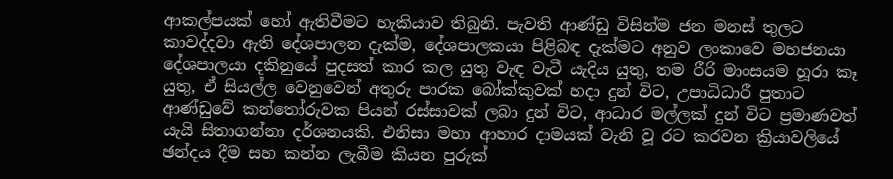ආකල්පයක් හෝ ඇතිවීමට හැකියාව තිබුනි. පැවති ආණ්ඩු විසින්ම ජන මනස් තුලට කාවද්දවා ඇති දේශපාලන දැක්ම, දේශපාලකයා පිළිබඳ දැක්මට අනුව ලංකාවෙ මහජනයා දේශපාලයා දකිනුයේ පුදසත් කාර කල යුතු වැඳ වැටී යැදිය යුතු, තම රීරි මාංසයම හූරා කෑ යුතු, ඒ සියල්ල වෙනුවෙන් අතුරු පාරක බෝක්කුවක් හදා දුන් විට, උපාධිධාරී පුතාට ආණ්ඩුවේ කන්තෝරුවක පියන් රස්සාවක් ලබා දුන් විට, ආධාර මල්ලක් දුන් විට ප්‍රමාණවත් යැයි සිතාගන්නා දර්ශනයකි. එනිසා මහා ආහාර දාමයක් වැනි වූ රට කරවන ක්‍රියාවලියේ ඡන්දය දීම සහ කන්න ලැබීම කියන පුරුක්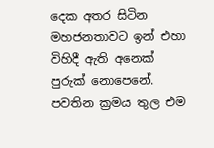දෙක අතර සිටින මහජනතාවට ඉන් එහා විහිදී ඇති අනෙක් පුරුක් නොපෙනේ. පවතින ක්‍රමය තුල එම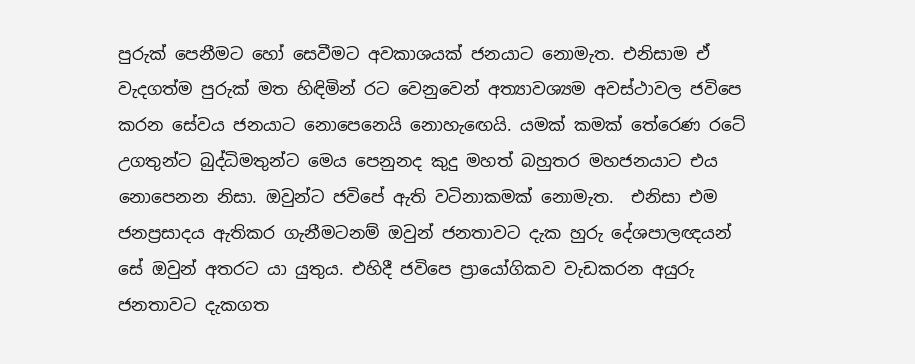පුරුක් පෙනීමට හෝ සෙවීමට අවකාශයක් ජනයාට නොමැත. එනිසාම ඒ වැදගත්ම පුරුක් මත හිඳිමින් රට වෙනුවෙන් අත්‍යාවශ්‍යම අවස්ථාවල ජවිපෙ කරන සේවය ජනයාට නොපෙනෙයි නොහැඟෙයි. යමක් කමක් තේරෙණ රටේ උගතුන්ට බුද්ධිමතුන්ට මෙය පෙනුනද කුදු මහත් බහුතර මහජනයාට එය නොපෙනන නිසා. ඔවුන්ට ජවිපේ ඇති වටිනාකමක් නොමැත.  එනිසා එම ජනප්‍රසාදය ඇතිකර ගැනීමටනම් ඔවුන් ජනතාවට දැක හුරු දේශපාලඥයන් සේ ඔවුන් අතරට යා යුතුය. එහිදී ජවිපෙ ප්‍රායෝගිකව වැඩකරන අයුරු ජනතාවට දැකගත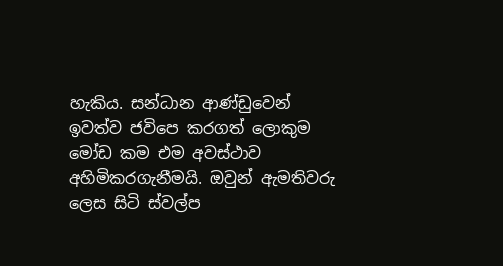හැකිය. සන්ධාන ආණ්ඩුවෙන් ඉවත්ව ජවිපෙ කරගත් ලොකුම මෝඩ කම එම අවස්ථාව අහිමිකරගැනීමයි. ඔවුන් ඇමතිවරු ලෙස සිටි ස්වල්ප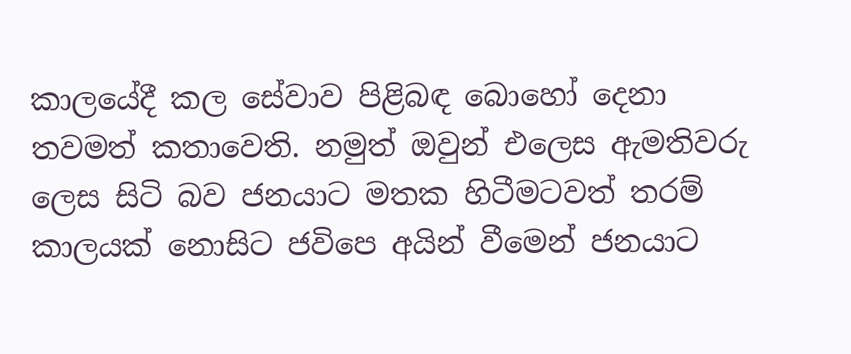කාලයේදී කල සේවාව පිළිබඳ බොහෝ දෙනා තවමත් කතාවෙති. නමුත් ඔවුන් එලෙස ඇමතිවරු ලෙස සිටි බව ජනයාට මතක හිටීමටවත් තරම් කාලයක් නොසිට ජවිපෙ අයින් වීමෙන් ජනයාට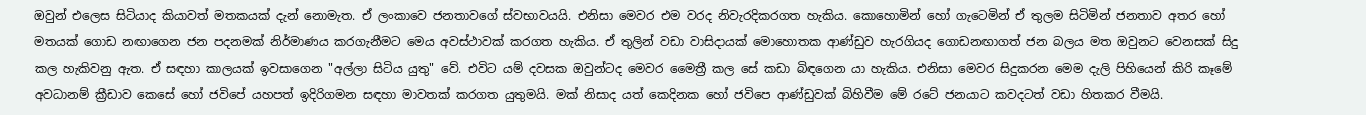ඔවුන් එලෙස සිටියාද කියාවත් මතකයක් දැන් නොමැත. ඒ ලංකාවෙ ජනතාවගේ ස්වභාවයයි. එනිසා මෙවර එම වරද නිවැරදිකරගත හැකිය. කොහොමින් හෝ ගැටෙමින් ඒ තුලම සිටිමින් ජනතාව අතර හෝ මතයක් ගොඩ නඟාගෙන ජන පදනමක් නිර්මාණය කරගැනීමට මෙය අවස්ථාවක් කරගත හැකිය. ඒ තුලින් වඩා වාසිදායක් මොහොතක ආණ්ඩුව හැරගියද ගොඩනඟාගත් ජන බලය මත ඔවුනට වෙනසක් සිදු කල හැකිවනු ඇත. ඒ සඳහා කාලයක් ඉවසාගෙන "අල්ලා සිටිය යුතු" වේ. එවිට යම් දවසක ඔවුන්ටද මෙවර මෛත්‍රී කල සේ කඩා බිඳගෙන යා හැකිය. එනිසා මෙවර සිදුකරන මෙම දැලි පිහියෙන් කිරි කෑමේ අවධානම් ක්‍රීඩාව කෙසේ හෝ ජවිපේ යහපත් ඉදිරිගමන සඳහා මාවතක් කරගත යුතුමයි. මක් නිසාද යත් කෙදිනක හෝ ජවිපෙ ආණ්ඩුවක් බිහිවීම මේ රටේ ජනයාට කවදටත් වඩා හිතකර වීමයි.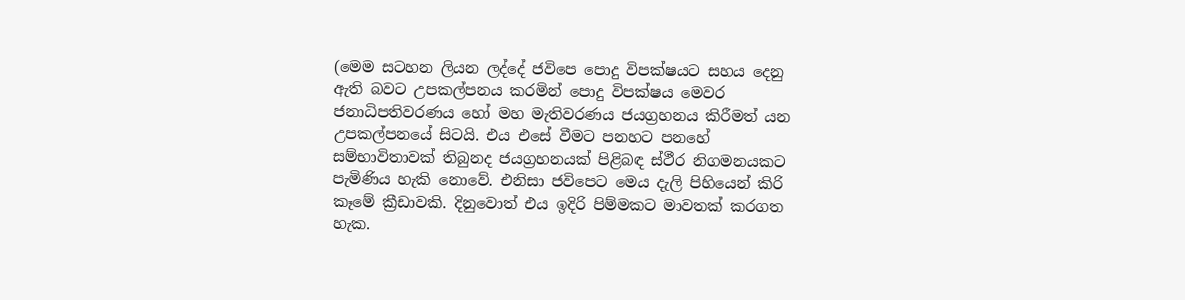(මෙම සටහන ලියන ලද්දේ ජවිපෙ පොදු විපක්ෂයට සහය දෙනු ඇති බවට උපකල්පනය කරමින් පොදු විපක්ෂය මෙවර ජනාධිපතිවරණය හෝ මහ මැතිවරණය ජයග්‍රහනය කිරීමත් යන උපකල්පනයේ සිටයි. එය එසේ වීමට පනහට පනහේ සම්භාවිතාවක් තිබුනද ජයග්‍රහනයක් පිළිබඳ ස්ථීර නිගමනයකට පැමිණිය හැකි නොවේ. එනිසා ජවිපෙට මෙය දැලි පිහියෙන් කිරි කෑමේ ක්‍රීඩාවකි. දිනුවොත් එය ඉදිරි පිම්මකට මාවතක් කරගත හැක.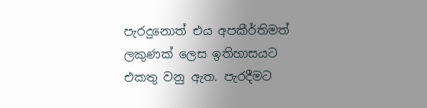පැරදුනොත් එය අපකීර්තිමත් ලකුණක් ලෙස ඉතිහාසයට එකතු වනු ඇත. පැරදීමට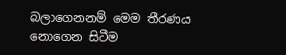බලාගෙනනම් මෙම තීරණය නොගෙන සිටීම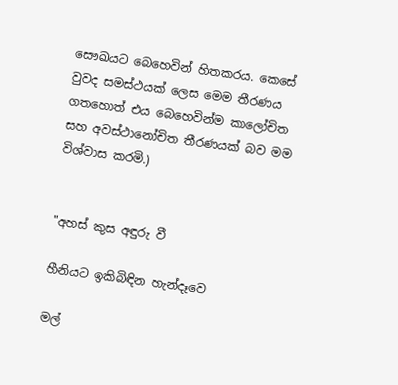සෞඛ‍යට බෙහෙවින් හිතකරය. කෙසේ වුවද සමස්ථයක් ලෙස මෙම තීරණය ගතහොත් එය බෙහෙවින්ම කාලෝචිත සහ අවස්ථානෝචිත තීරණයක් බව මම විශ්වාස කරමි.)


"අහස් කුස අඳුරු වී

හීනියට ඉකිබිඳින හැන්දෑවෙ

මල්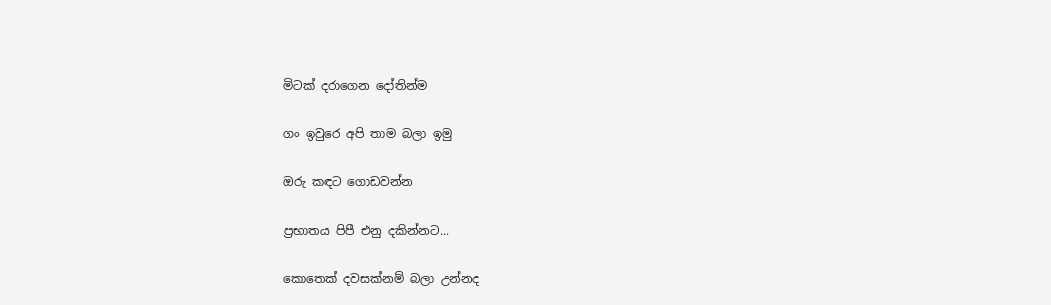මිටක් දරාගෙන දෝතින්ම

ගං ඉවුරෙ අපි තාම බලා ඉමු

ඔරු කඳට ගොඩවන්න

ප්‍රභාතය පිපී එනු දකින්නට...

කොතෙක් දවසක්නම් බලා උන්නද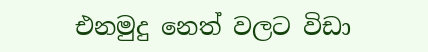එනමුදු නෙත් වලට විඩා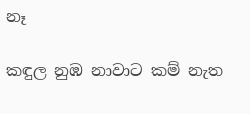නෑ

කඳුල නුඹ නාවාට කම් නැත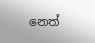නෙත්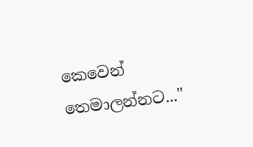කෙවෙන් තෙමාලන්නට..."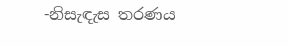-නිසැඳැස තරණය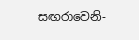සඟරාවෙනි-